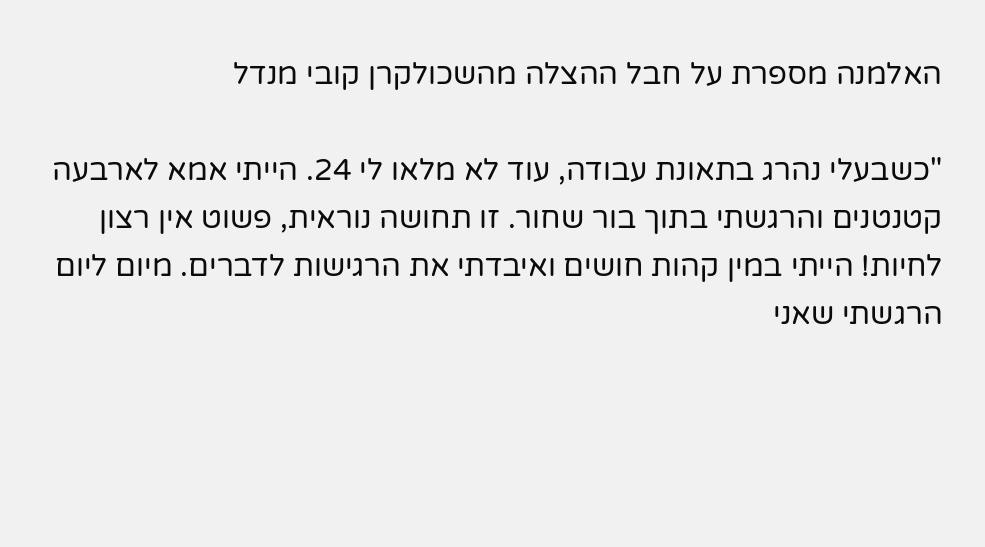האלמנה מספרת על חבל ההצלה מהשכולקרן קובי מנדל

"כשבעלי נהרג בתאונת עבודה, עוד לא מלאו לי 24. הייתי אמא לארבעה קטנטנים והרגשתי בתוך בור שחור. זו תחושה נוראית, פשוט אין רצון לחיות! הייתי במין קהות חושים ואיבדתי את הרגישות לדברים. מיום ליום הרגשתי שאני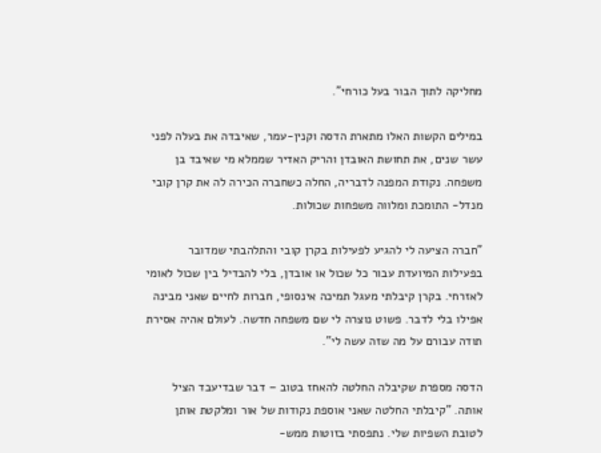מחליקה לתוך הבור בעל כורחי".

במילים הקשות האלו מתארת הדסה וקנין-עמר, שאיבדה את בעלה לפני עשר שנים, את תחושת האובדן והריק האדיר שממלא מי שאיבד בן משפחה. נקודת המפנה לדבריה, החלה כשחברה הכירה לה את קרן קובי מנדל- התומכת ומלווה משפחות שכולות.

"חברה הציעה לי להגיע לפעילות בקרן קובי והתלהבתי שמדובר בפעילות המיועדת עבור כל שכול או אובדן, בלי להבדיל בין שכול לאומי לאזרחי. בקרן קיבלתי מעגל תמיכה אינסופי, חברות לחיים שאני מבינה אפילו בלי לדבר. פשוט נוצרה לי שם משפחה חדשה. לעולם אהיה אסירת תודה עבורם על מה שזה עשה לי".

הדסה מספרת שקיבלה החלטה להאחז בטוב – דבר שבדיעבד הציל אותה. "קיבלתי החלטה שאני אוספת נקודות של אור ומלקטת אותן לטובת השפיות שלי. נתפסתי בזוטות ממש-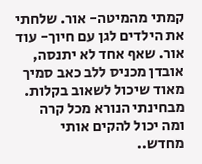קמתי מהמיטה- אור. שלחתי את הילדים לגן עם חיוך- עוד אור. שאף אחד לא יתנסה, אובדן מכניס ללב כאב סמיך מאוד שיכול לשאוב בקלות. מבחינתי הנורא מכל קרה ומה יכול להקים אותי מחדש..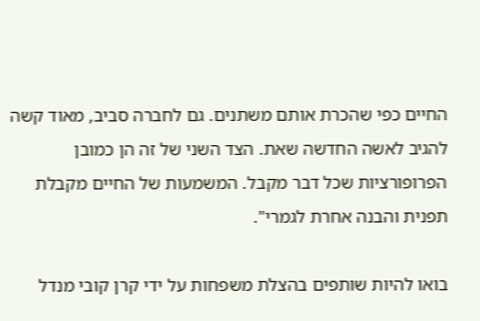החיים כפי שהכרת אותם משתנים. גם לחברה סביב, מאוד קשה להגיב לאשה החדשה שאת. הצד השני של זה הן כמובן הפרופורציות שכל דבר מקבל. המשמעות של החיים מקבלת תפנית והבנה אחרת לגמרי".

בואו להיות שותפים בהצלת משפחות על ידי קרן קובי מנדל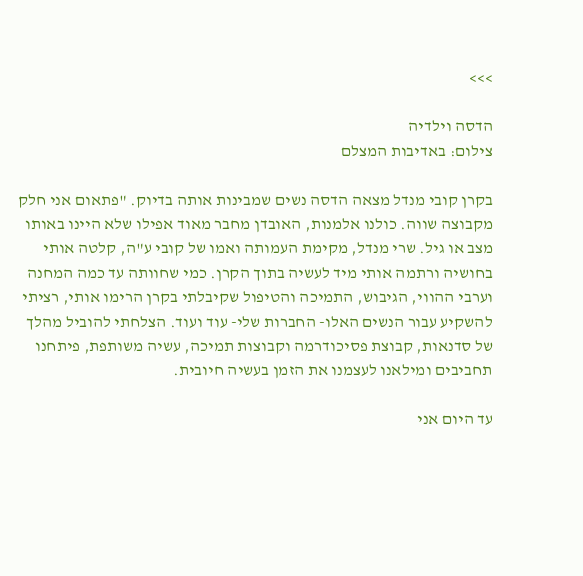>>>

הדסה וילדיה
צילום: באדיבות המצלם

בקרן קובי מנדל מצאה הדסה נשים שמבינות אותה בדיוק. "פתאום אני חלק מקבוצה שווה. כולנו אלמנות, האובדן מחבר מאוד אפילו שלא היינו באותו מצב או גיל. שרי מנדל, מקימת העמותה ואמו של קובי ע"ה, קלטה אותי בחושיה ורתמה אותי מיד לעשיה בתוך הקרן. כמי שחוותה עד כמה המחנה וערבי ההווי, הגיבוש, התמיכה והטיפול שקיבלתי בקרן הרימו אותי, רציתי להשקיע עבור הנשים האלו- החברות שלי- עוד ועוד. הצלחתי להוביל מהלך של סדנאות, קבוצת פסיכודרמה וקבוצות תמיכה, עשיה משותפת, פיתחנו תחביבים ומילאנו לעצמנו את הזמן בעשיה חיובית.

עד היום אני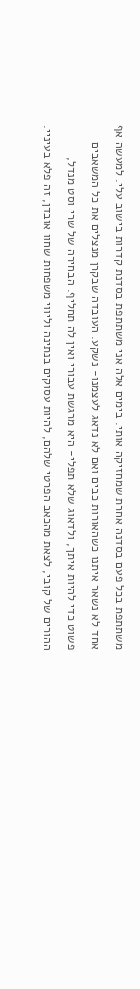משתתפת בכל פעם בסדנה אחרת שמחזיקה אותי. בימים אלה אני משתתפת בסדנת קדרות בישוב עלי. למעשה אף אחד לא נשאר איתנו כשהאורות כבים ואם לא נדאג לעצמנו- נשקע. העובדה שבקרן מנצלים את כל המשאבים פשוט כדי להיות איתך, ולדאוג שלא תפלי- היא מרגשת עבורי ואין לה תחליף. הבחירה של שרי וסט מנדל, ההורים של קובי, לצאת מהכאב הפרטי שלהם, להיות עסוקים בנתינה וליווי משפחות שחוו אובדן, זה פלא בעיניי.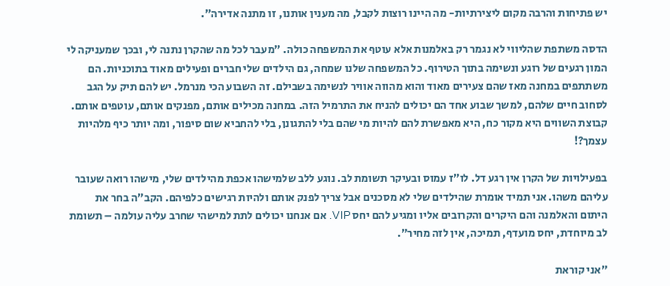יש פתיחות והרבה מקום ליצירתיות- מה היינו רוצות לקבל, מה מענין אותנו, זו מתנה אדירה".

הדסה משתפת שהליווי לא נגמר רק באלמנות אלא עוטף את המשפחה כולה. "מעבר לכל מה שהקרן נתנה לי, ובכך שמעניקה לי המון רגעים של רוגע ונשימה בתוך הטירוף. כל המשפחה שלנו שמחה, גם הילדים שלי חברים ופעילים מאוד בתוכניות. הם משתתפים במחנה מאז שהם צעירים מאוד והוא מהווה אוויר לנשימה בשבילם. זה השבוע הכי מנרמל. יש להם תיק על הגב לסחוב חיים שלהם, למשך שבוע אחד הם יכולים להניח את התרמיל הזה. במחנה מכילים אותם, מפנקים אותם, עוטפים אותם. קבוצת השווים היא מקור כח, היא מאפשרת להם להיות מי שהם בלי להתגונן, בלי להחביא שום סיפור, ומה יותר כיף מלהיות עצמך?!

בפעילויות של הקרן אין רגע דל. לו"ז עמוס ובעיקר תשומת לב. נוגע ללב שלמישהו אכפת מהילדים שלי, מישהו רואה שעובר עליהם משהו. אני תמיד אומרת שהילדים שלי לא מסכנים אבל צריך לפנק אותם ולהיות רגישים כלפיהם. הקב"ה בחר את היתום והאלמנה והם היקרים והקרובים אליו ומגיע להם יחס VIP. אם אנחנו יכולים לתת למישהי שחרב עליה עולמה – תשומת לב מיוחדת, יחס מועדף, תמיכה, אין לזה מחיר".

"אני קוראת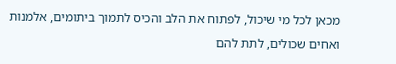מכאן לכל מי שיכול, לפתוח את הלב והכיס לתמוך ביתומים, אלמנות ואחים שכולים, לתת להם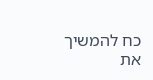כח להמשיך את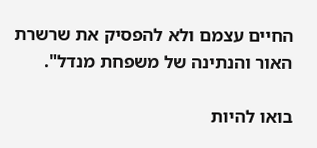החיים עצמם ולא להפסיק את שרשרת האור והנתינה של משפחת מנדל".

בואו להיות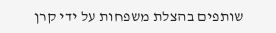שותפים בהצלת משפחות על ידי קרן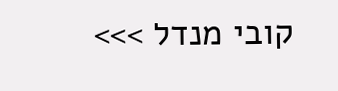קובי מנדל >>>